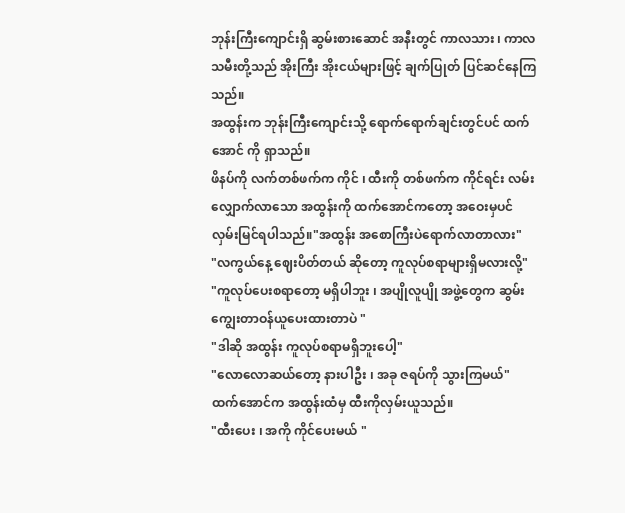ဘုန်းကြီးကျောင်းရှိ ဆွမ်းစားဆောင် အနီးတွင် ကာလသား ၊ ကာလသမီးတို့သည် အိုးကြီး အိုးငယ်များဖြင့် ချက်ပြုတ် ပြင်ဆင်နေကြသည်။
အထွန်းက ဘုန်းကြီးကျောင်းသို့ ရောက်ရောက်ချင်းတွင်ပင် ထက်အောင် ကို ရှာသည်။
ဖိနပ်ကို လက်တစ်ဖက်က ကိုင် ၊ ထီးကို တစ်ဖက်က ကိုင်ရင်း လမ်းလျှောက်လာသော အထွန်းကို ထက်အောင်ကတော့ အဝေးမှပင် လှမ်းမြင်ရပါသည်။"အထွန်း အစောကြီးပဲရောက်လာတာလား"
"လကွယ်နေ့ ဈေးပိတ်တယ် ဆိုတော့ ကူလုပ်စရာများရှိမလားလို့"
"ကူလုပ်ပေးစရာတော့ မရှိပါဘူး ၊ အပျိုလူပျို အဖွဲ့တွေက ဆွမ်းကျွေးတာဝန်ယူပေးထားတာပဲ "
"ဒါဆို အထွန်း ကူလုပ်စရာမရှိဘူးပေါ့"
"လောလောဆယ်တော့ နားပါဦး ၊ အခု ဇရပ်ကို သွားကြမယ်"
ထက်အောင်က အထွန်းထံမှ ထီးကိုလှမ်းယူသည်။
"ထီးပေး ၊ အကို ကိုင်ပေးမယ် "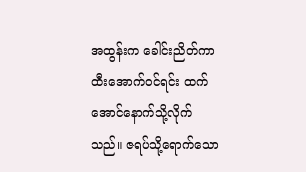အထွန်းက ခေါင်းညိတ်ကာ ထီးအောက်ဝင်ရင်း ထက်အောင်နောက်သို့လိုက်သည်။ ဇရပ်သို့ရောက်သော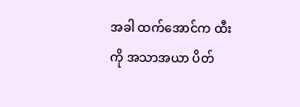အခါ ထက်အောင်က ထီးကို အသာအယာ ပိတ်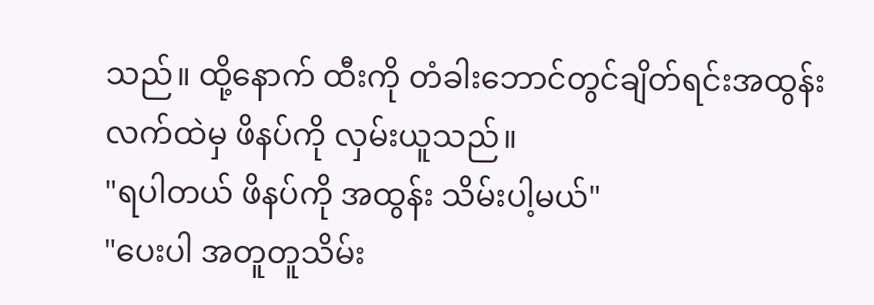သည်။ ထို့နောက် ထီးကို တံခါးဘောင်တွင်ချိတ်ရင်းအထွန်းလက်ထဲမှ ဖိနပ်ကို လှမ်းယူသည်။
"ရပါတယ် ဖိနပ်ကို အထွန်း သိမ်းပါ့မယ်"
"ပေးပါ အတူတူသိမ်း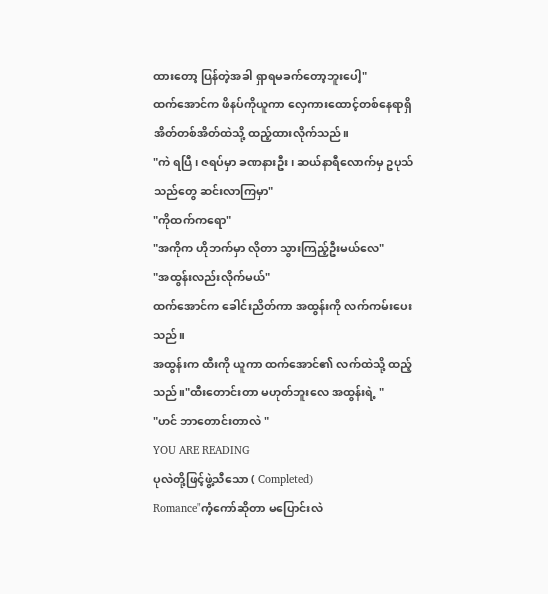ထားတော့ ပြန်တဲ့အခါ ရှာရမခက်တော့ဘူးပေါ့"
ထက်အောင်က ဖိနပ်ကိုယူကာ လှေကားထောင့်တစ်နေရာရှိ အိတ်တစ်အိတ်ထဲသို့ ထည့်ထားလိုက်သည်။
"ကဲ ရပြီ ၊ ဇရပ်မှာ ခဏနားဦး ၊ ဆယ်နာရီလောက်မှ ဥပုသ်သည်တွေ ဆင်းလာကြမှာ"
"ကိုထက်ကရော"
"အကိုက ဟိုဘက်မှာ လိုတာ သွားကြည့်ဦးမယ်လေ"
"အထွန်းလည်းလိုက်မယ်"
ထက်အောင်က ခေါင်းညိတ်ကာ အထွန်းကို လက်ကမ်းပေးသည်။
အထွန်းက ထီးကို ယူကာ ထက်အောင်၏ လက်ထဲသို့ ထည့်သည်။"ထီးတောင်းတာ မဟုတ်ဘူးလေ အထွန်းရဲ့ "
"ဟင် ဘာတောင်းတာလဲ "
YOU ARE READING
ပုလဲတို့ဖြင့်ဖွဲ့သီသော ( Completed)
Romance"ကံ့ကော်ဆိုတာ မပြောင်းလဲ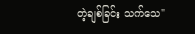တဲ့ချစ်ခြင်း သက်သေ"